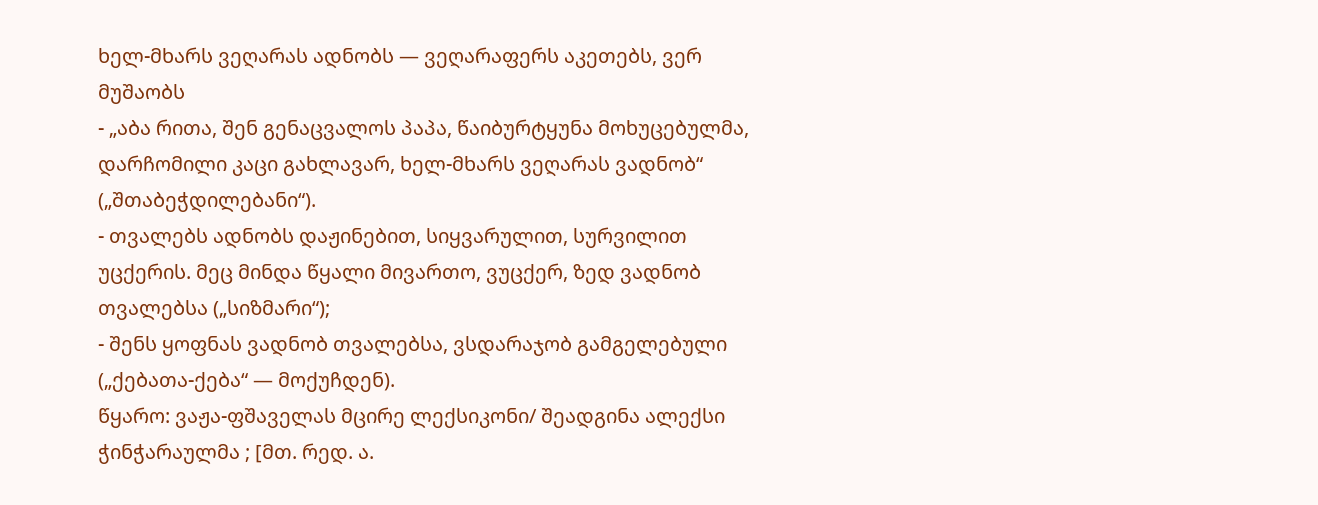ხელ-მხარს ვეღარას ადნობს — ვეღარაფერს აკეთებს, ვერ მუშაობს
- „აბა რითა, შენ გენაცვალოს პაპა, წაიბურტყუნა მოხუცებულმა, დარჩომილი კაცი გახლავარ, ხელ-მხარს ვეღარას ვადნობ“ („შთაბეჭდილებანი“).
- თვალებს ადნობს დაჟინებით, სიყვარულით, სურვილით უცქერის. მეც მინდა წყალი მივართო, ვუცქერ, ზედ ვადნობ თვალებსა („სიზმარი“);
- შენს ყოფნას ვადნობ თვალებსა, ვსდარაჯობ გამგელებული („ქებათა-ქება“ — მოქუჩდენ).
წყარო: ვაჟა-ფშაველას მცირე ლექსიკონი/ შეადგინა ალექსი ჭინჭარაულმა ; [მთ. რედ. ა.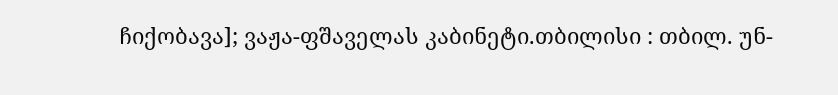ჩიქობავა]; ვაჟა-ფშაველას კაბინეტი.თბილისი : თბილ. უნ-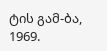ტის გამ-ბა, 1969.